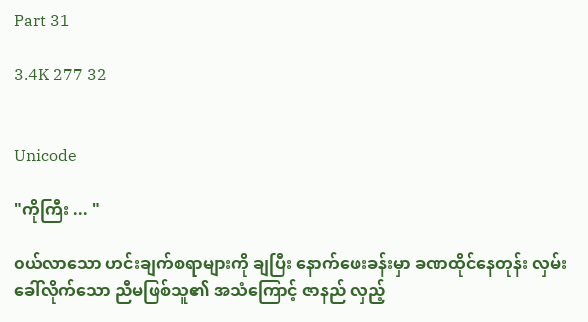Part 31

3.4K 277 32


Unicode

"ကိုကြီး ... "

၀ယ်လာသော ဟင်းချက်စရာများကို ချပြီး နောက်ဖေးခန်းမှာ ခဏထိုင်နေတုန်း လှမ်းခေါ်လိုက်သော ညီမဖြစ်သူ၏ အသံကြောင့် ဇာနည် လှည့်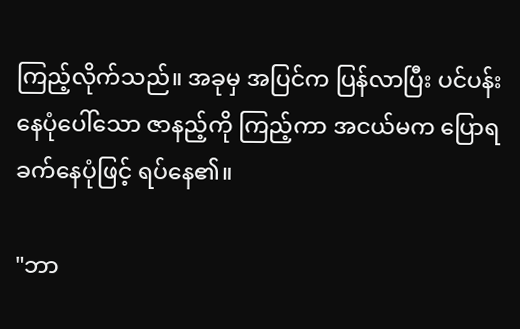ကြည့်လိုက်သည်။ အခုမှ အပြင်က ပြန်လာပြီး ပင်ပန်းနေပုံပေါ်သော ဇာနည့်ကို ကြည့်ကာ အငယ်မက ပြောရခက်နေပုံဖြင့် ရပ်နေ၏။

"ဘာ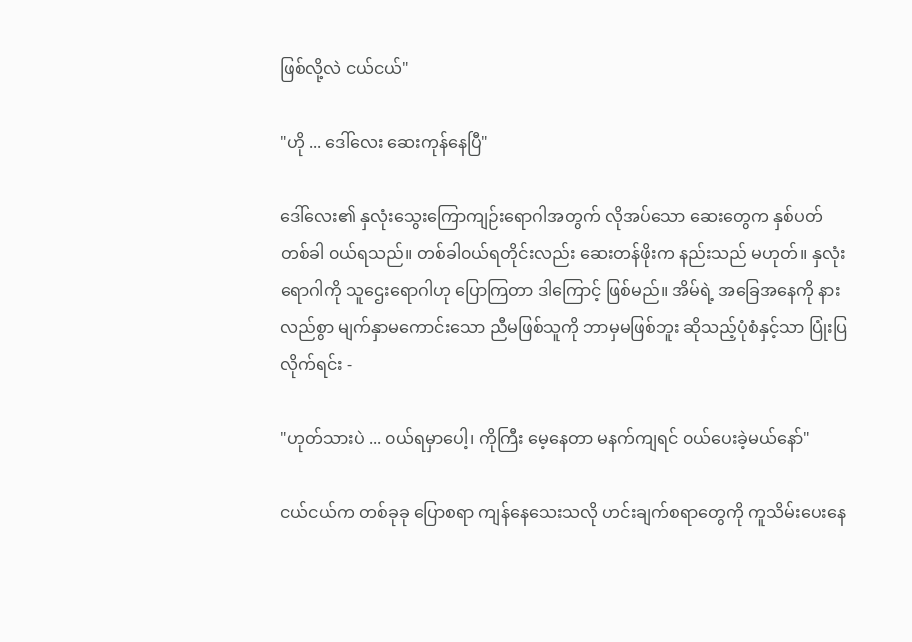ဖြစ်လို့လဲ ငယ်ငယ်"

"ဟို ... ဒေါ်လေး ဆေးကုန်နေပြီ"

ဒေါ်လေး၏ နှလုံးသွေးကြောကျဉ်းရောဂါအတွက် လိုအပ်သော ဆေးတွေက နှစ်ပတ်တစ်ခါ ၀ယ်ရသည်။ တစ်ခါ၀ယ်ရတိုင်းလည်း ဆေးတန်ဖိုးက နည်းသည် မဟုတ်။ နှလုံးရောဂါကို သူဌေးရောဂါဟု ပြောကြတာ ဒါကြောင့် ဖြစ်မည်။ အိမ်ရဲ့ အခြေအနေကို နားလည်စွာ မျက်နှာမကောင်းသော ညီမဖြစ်သူကို ဘာမှမဖြစ်ဘူး ဆိုသည့်ပုံစံနှင့်သာ ပြုံးပြလိုက်ရင်း -

"ဟုတ်သားပဲ ... ၀ယ်ရမှာပေါ့၊ ကိုကြီး မေ့နေတာ မနက်ကျရင် ၀ယ်ပေးခဲ့မယ်နော်"

ငယ်ငယ်က တစ်ခုခု ပြောစရာ ကျန်နေသေးသလို ဟင်းချက်စရာတွေကို ကူသိမ်းပေးနေ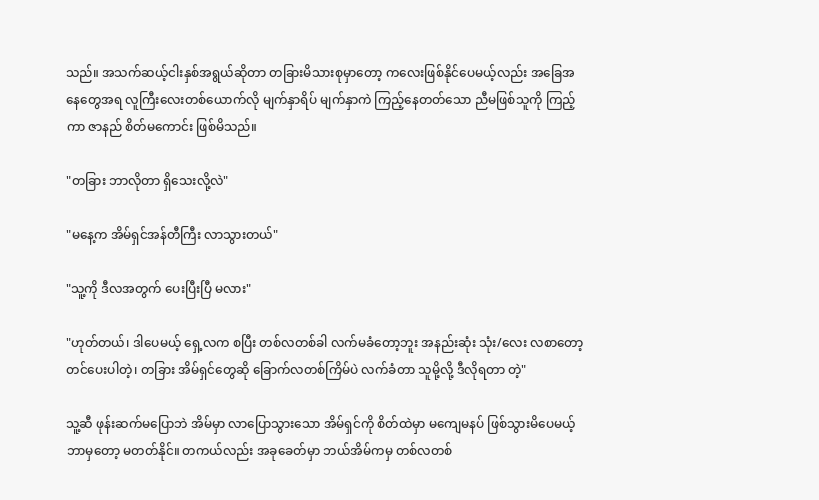သည်။ အသက်ဆယ့်ငါးနှစ်အရွယ်ဆိုတာ တခြားမိသားစုမှာတော့ ကလေးဖြစ်နိုင်ပေမယ့်လည်း အခြေအနေတွေအရ လူကြီးလေးတစ်ယောက်လို မျက်နှာရိပ် မျက်နှာကဲ ကြည့်‌နေတတ်သော ညီမဖြစ်သူကို ကြည့်ကာ ဇာနည် စိတ်မကောင်း ဖြစ်မိသည်။

"တခြား ဘာလိုတာ ရှိသေးလို့လဲ"

"မနေ့က အိမ်ရှင်အန်တီကြီး လာသွားတယ်"

"သူ့ကို ဒီလအတွက် ပေးပြီးပြီ မလား"

"ဟုတ်တယ်၊ ဒါပေမယ့် ရှေ့လက စပြီး တစ်လတစ်ခါ လက်မခံတော့ဘူး အနည်းဆုံး သုံး/လေး လစာတော့ တင်ပေးပါတဲ့၊ တခြား အိမ်ရှင်တွေဆို ခြောက်လတစ်ကြိမ်ပဲ လက်ခံတာ သူမို့လို့ ဒီလိုရတာ တဲ့"

သူ့ဆီ ဖုန်းဆက်မပြောဘဲ အိမ်မှာ လာပြောသွားသော အိမ်ရှင်ကို စိတ်ထဲမှာ မကျေမနပ် ဖြစ်သွားမိပေမယ့် ဘာမှတော့ မတတ်နိုင်။ တကယ်လည်း အခုခေတ်မှာ ဘယ်အိမ်ကမှ တစ်လတစ်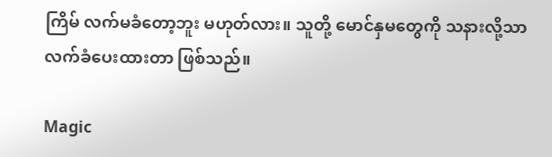ကြိမ် လက်မခံတော့ဘူး မဟုတ်လား။ သူတို့ မောင်နှမတွေကို သနားလို့သာ လက်ခံပေးထားတာ ဖြစ်သည်။

Magic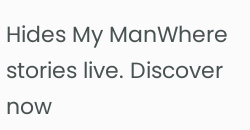Hides My ManWhere stories live. Discover now